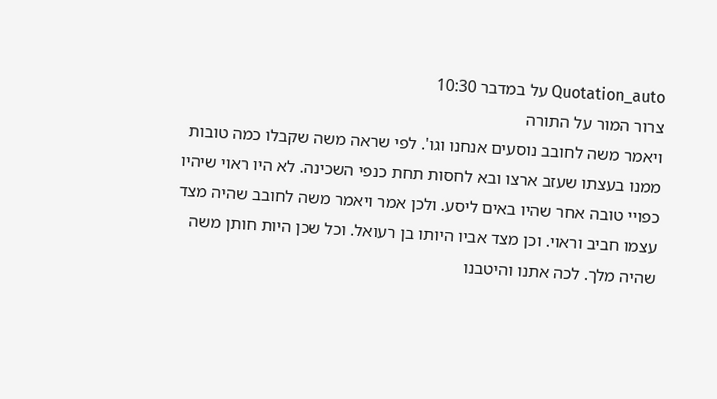Quotation_auto על במדבר 10:30
צרור המור על התורה
ויאמר משה לחובב נוסעים אנחנו וגו'. לפי שראה משה שקבלו כמה טובות ממנו בעצתו שעזב ארצו ובא לחסות תחת כנפי השכינה. לא היו ראוי שיהיו כפויי טובה אחר שהיו באים ליסע. ולכן אמר ויאמר משה לחובב שהיה מצד עצמו חביב וראוי. וכן מצד אביו היותו בן רעואל. וכל שכן היות חותן משה שהיה מלך. לכה אתנו והיטבנו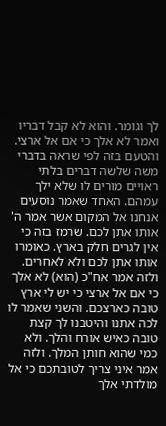לך וגומר. והוא לא קבל דבריו ואמר לא אלך כי אם אל ארצי. והטעם בזה לפי שראה בדברי משה שלשה דברים בלתי ראויים מורים לו שלא ילך עמהם. האחד שאמר נוסעים אנחנו אל המקום אשר אמר ה' אותו אתן לכם. שרמז בזה כי אין לגרים חלק בארץ. כאומרו אותו אתן לכם ולא לאחרים. ולזה אמר אח"כ (הוא) לא אלך כי אם אל ארצי כי יש לי ארץ טובה כארצכם. והשני שאמר לו לכה אתנו והיטבנו לך קצת טובה כאיש אורח והלך. ולא כמי שהוא חותן המלך. ולזה אמר איני צריך לטובתכם כי אל מולדתי אלך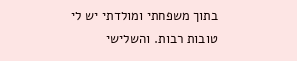בתוך משפחתי ומולדתי יש לי טובות רבות. והשלישי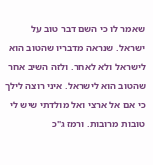שאמר לו כי השם דבר טוב על ישראל. שנראה מדבריו שהטוב הוא לישראל ולא לאחר. ולזה השיב אחר שהטוב הוא לישראל. איני רוצה לילך כי אם אל ארצי ואל מולדתי שיש לי טובות מרובות. ורמז ג"כ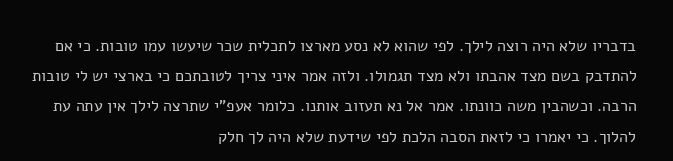בדבריו שלא היה רוצה לילך. לפי שהוא לא נסע מארצו לתכלית שכר שיעשו עמו טובות. כי אם להתדבק בשם מצד אהבתו ולא מצד תגמולו. ולזה אמר איני צריך לטובתכם כי בארצי יש לי טובות הרבה. וכשהבין משה כוונתו. אמר אל נא תעזוב אותנו. כלומר אעפ"י שתרצה לילך אין עתה עת להלוך. כי יאמרו כי לזאת הסבה הלכת לפי שידעת שלא היה לך חלק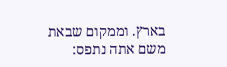בארץ. וממקום שבאת משם אתה נתפס: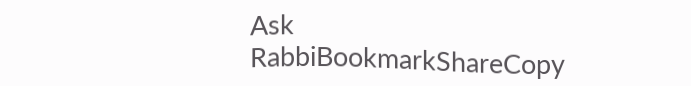Ask RabbiBookmarkShareCopy